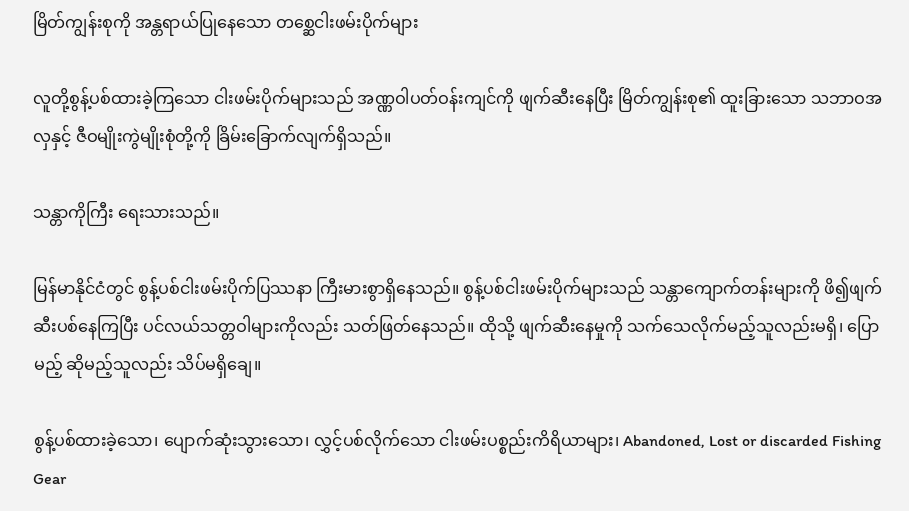မြိတ်ကျွန်းစုကို အန္တရာယ်ပြုနေသော တစ္ဆေငါးဖမ်းပိုက်များ

လူတို့စွန့်ပစ်ထားခဲ့ကြသော ငါးဖမ်းပိုက်များသည် အဏ္ဏဝါပတ်ဝန်းကျင်ကို ဖျက်ဆီးနေပြီး မြိတ်ကျွန်းစု၏ ထူးခြားသော သဘာဝအလှနှင့် ဇီဝမျိုးကွဲမျိုးစုံတို့ကို ခြိမ်းခြောက်လျက်ရှိသည်။

သန္တာကိုကြီး ရေးသားသည်။

မြန်မာနိုင်ငံတွင် စွန့်ပစ်ငါးဖမ်းပိုက်ပြဿနာ ကြီးမားစွာရှိနေသည်။ စွန့်ပစ်ငါးဖမ်းပိုက်များသည် သန္တာကျောက်တန်းများကို ဖိ၍ဖျက်ဆီးပစ်နေကြပြီး ပင်လယ်သတ္တဝါများကိုလည်း သတ်ဖြတ်နေသည်။ ထိုသို့ ဖျက်ဆီးနေမှုကို သက်သေလိုက်မည့်သူလည်းမရှိ၊ ပြောမည့် ဆိုမည့်သူလည်း သိပ်မရှိချေ။

စွန့်ပစ်ထားခဲ့သော၊ ပျောက်ဆုံးသွားသော၊ လွှင့်ပစ်လိုက်သော ငါးဖမ်းပစ္စည်းကိရိယာများ၊ Abandoned, Lost or discarded Fishing Gear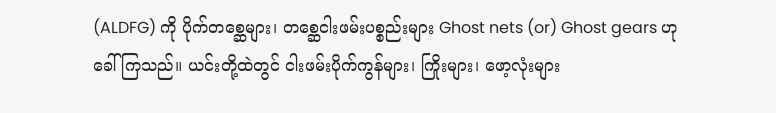(ALDFG) ကို ပိုက်တစ္ဆေများ၊ တစ္ဆေငါးဖမ်းပစ္စည်းများ Ghost nets (or) Ghost gears ဟု ခေါ်ကြသည်။ ယင်းတို့ထဲတွင် ငါးဖမ်းပိုက်ကွန်များ၊ ကြိုးများ၊ ဖော့လုံးများ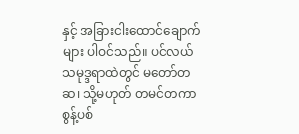နှင့် အခြားငါးထောင်ချောက်များ ပါဝင်သည်။ ပင်လယ်သမုဒ္ဒရာထဲတွင် မတော်တဆ၊ သို့မဟုတ် တမင်တကာ စွန့်ပစ်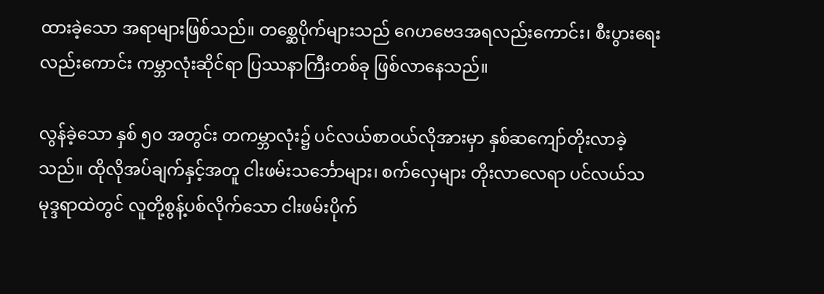ထားခဲ့သော အရာများဖြစ်သည်။ တစ္ဆေပိုက်များသည် ဂေဟဗေဒအရလည်းကောင်း၊ စီးပွားရေးလည်းကောင်း ကမ္ဘာလုံးဆိုင်ရာ ပြဿနာကြီးတစ်ခု ဖြစ်လာနေသည်။

လွန်ခဲ့သော နှစ် ၅၀ အတွင်း တကမ္ဘာလုံး၌ ပင်လယ်စာဝယ်လိုအားမှာ နှစ်ဆကျော်တိုးလာခဲ့သည်။ ထိုလိုအပ်ချက်နှင့်အတူ ငါးဖမ်းသင်္ဘောများ၊ စက်လှေများ တိုးလာလေရာ ပင်လယ်သမုဒ္ဒရာထဲတွင် လူတို့စွန့်ပစ်လိုက်သော ငါးဖမ်းပိုက်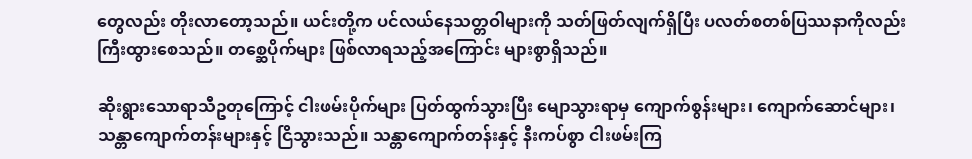တွေလည်း တိုးလာတော့သည်။ ယင်းတို့က ပင်လယ်နေသတ္တဝါများကို သတ်ဖြတ်လျက်ရှိပြီး ပလတ်စတစ်ပြဿနာကိုလည်း ကြီးထွားစေသည်။ တစ္ဆေပိုက်များ ဖြစ်လာရသည့်အကြောင်း များစွာရှိသည်။

ဆိုးရွားသောရာသီဥတုကြောင့် ငါးဖမ်းပိုက်များ ပြတ်ထွက်သွားပြီး မျောသွားရာမှ ကျောက်စွန်းများ၊ ကျောက်ဆောင်များ၊ သန္တာကျောက်တန်းများနှင့် ငြိသွားသည်။ သန္တာကျောက်တန်းနှင့် နီးကပ်စွာ ငါးဖမ်းကြ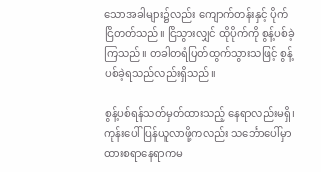သောအခါများ၌လည်း ကျောက်တန်းနှင့် ပိုက်ငြိတတ်သည်။ ငြိသွားလျှင် ထိုပိုက်ကို စွန့်ပစ်ခဲ့ကြသည်။ တခါတရံပြတ်ထွက်သွားသဖြင့် စွန့်ပစ်ခဲ့ရသည်လည်းရှိသည်။

စွန့်ပစ်ရန်သတ်မှတ်ထားသည့် နေရာလည်းမရှိ၊ ကုန်းပေါ်ပြန်ယူလာဖို့ကလည်း သင်္ဘောပေါ်မှာ ထားစရာနေရာကမ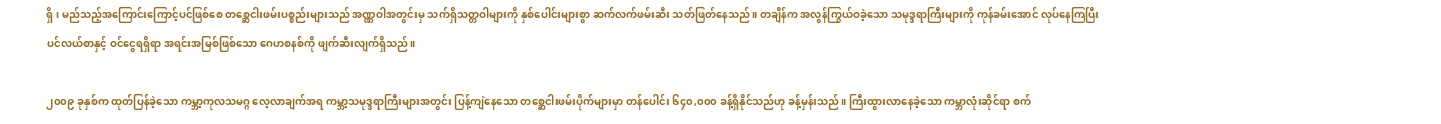ရှိ၊ မည်သည့်အကြောင်းကြောင့်ပင်ဖြစ်စေ တစ္ဆေငါးဖမ်းပစ္စည်းများသည် အဏ္ဏဝါအတွင်းမှ သက်ရှိသတ္တဝါများကို နှစ်ပေါင်းများစွာ ဆက်လက်ဖမ်းဆီး သတ်ဖြတ်နေသည်။ တချိန်က အလွန်ကြွယ်ဝခဲ့သော သမုဒ္ဒရာကြီးများကို ကုန်ခမ်းအောင် လုပ်နေကြပြီး ပင်လယ်စာနှင့် ဝင်ငွေရရှိရာ အရင်းအမြစ်ဖြစ်သော ဂေဟစနစ်ကို ဖျက်ဆီးလျက်ရှိသည်။

၂၀၀၉ ခုနှစ်က ထုတ်ပြန်ခဲ့သော ကမ္ဘာ့ကုလသမဂ္ဂ လေ့လာချက်အရ ကမ္ဘာ့သမုဒ္ဒရာကြီးများအတွင်း ပြန့်ကျဲနေသော တစ္ဆေငါးဖမ်းပိုက်များမှာ တန်ပေါင်း ၆၄၀,၀၀၀ ခန့်ရှိနိုင်သည်ဟု ခန့်မှန်းသည်။ ကြီးထွားလာနေခဲ့သော ကမ္ဘာလုံးဆိုင်ရာ စက်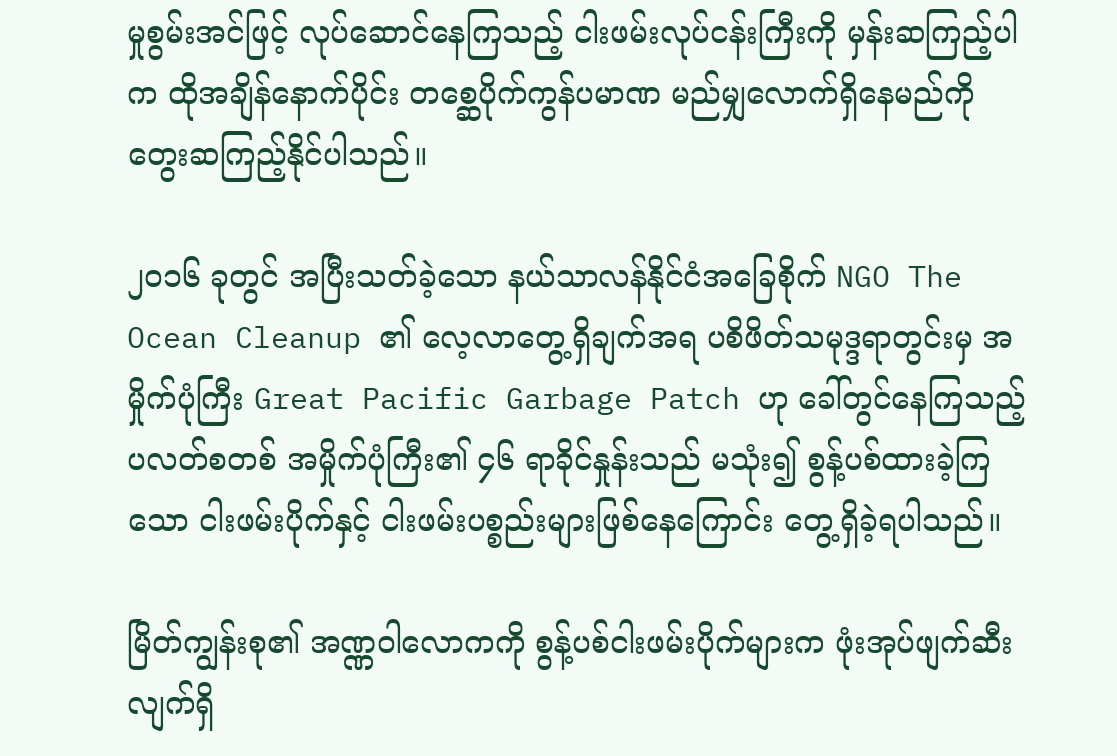မှုစွမ်းအင်ဖြင့် လုပ်ဆောင်နေကြသည့် ငါးဖမ်းလုပ်ငန်းကြီးကို မှန်းဆကြည့်ပါက ထိုအချိန်နောက်ပိုင်း တစ္ဆေပိုက်ကွန်ပမာဏ မည်မျှလောက်ရှိနေမည်ကို တွေးဆကြည့်နိုင်ပါသည်။

၂၀၁၆ ခုတွင် အပြီးသတ်ခဲ့သော နယ်သာလန်နိုင်ငံအခြေစိုက် NGO The Ocean Cleanup ၏ လေ့လာတွေ့ရှိချက်အရ ပစိဖိတ်သမုဒ္ဒရာတွင်းမှ အမှိုက်ပုံကြီး Great Pacific Garbage Patch ဟု ခေါ်တွင်နေကြသည့် ပလတ်စတစ် အမှိုက်ပုံကြီး၏ ၄၆ ရာခိုင်နှုန်းသည် မသုံး၍ စွန့်ပစ်ထားခဲ့ကြသော ငါးဖမ်းပိုက်နှင့် ငါးဖမ်းပစ္စည်းများဖြစ်နေကြောင်း တွေ့ရှိခဲ့ရပါသည်။

မြိတ်ကျွန်းစု၏ အဏ္ဏဝါလောကကို စွန့်ပစ်ငါးဖမ်းပိုက်များက ဖုံးအုပ်ဖျက်ဆီးလျက်ရှိ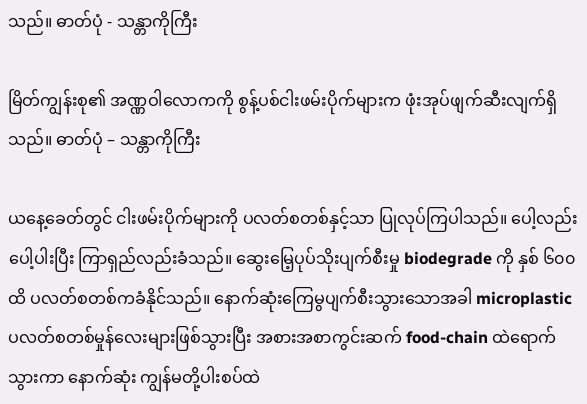သည်။ ဓာတ်ပုံ - သန္တာကိုကြီး

မြိတ်ကျွန်းစု၏ အဏ္ဏဝါလောကကို စွန့်ပစ်ငါးဖမ်းပိုက်များက ဖုံးအုပ်ဖျက်ဆီးလျက်ရှိသည်။ ဓာတ်ပုံ – သန္တာကိုကြီး

ယနေ့ခေတ်တွင် ငါးဖမ်းပိုက်များကို ပလတ်စတစ်နှင့်သာ ပြုလုပ်ကြပါသည်။ ပေါ့လည်းပေါ့ပါးပြီး ကြာရှည်လည်းခံသည်။ ဆွေးမြေ့ပုပ်သိုးပျက်စီးမှု biodegrade ကို နှစ် ၆၀၀ ထိ ပလတ်စတစ်ကခံနိုင်သည်။ နောက်ဆုံးကြေမွပျက်စီးသွားသောအခါ microplastic ပလတ်စတစ်မှုန်လေးများဖြစ်သွားပြီး အစားအစာကွင်းဆက် food-chain ထဲရောက်သွားကာ နောက်ဆုံး ကျွန်မတို့ပါးစပ်ထဲ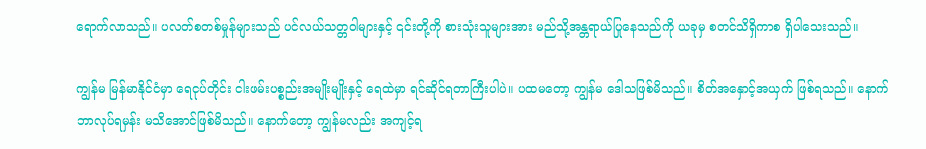ရောက်လာသည်။ ပလတ်စတစ်မှုန်များသည် ပင်လယ်သတ္တဝါများနှင့် ၎င်းတို့ကို စားသုံးသူများအား မည်သို့အန္တရာယ်ပြုနေသည်ကို ယခုမှ စတင်သိရှိကာစ ရှိပါသေးသည်။

ကျွန်မ မြန်မာနိုင်ငံမှာ ရေငုပ်တိုင်း ငါးဖမ်းပစ္စည်းအမျိုးမျိုးနှင့် ရေထဲမှာ ရင်ဆိုင်ရတာကြီးပါပဲ။ ပထမတော့ ကျွန်မ ဒေါသဖြစ်မိသည်။ စိတ်အနှောင့်အယှက် ဖြစ်ရသည်။ နောက်ဘာလုပ်ရမှန်း မသိအောင်ဖြစ်မိသည်။ နောက်တော့ ကျွန်မလည်း အကျင့်ရ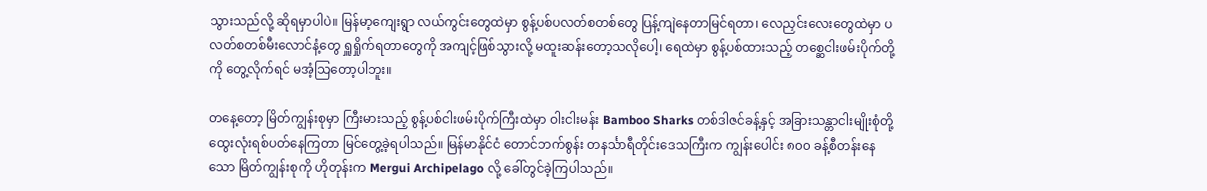သွားသည်လို့ ဆိုရမှာပါပဲ။ မြန်မာ့ကျေးရွာ လယ်ကွင်းတွေထဲမှာ စွန့်ပစ်ပလတ်စတစ်တွေ ပြန့်ကျဲနေတာမြင်ရတာ၊ လေညှင်းလေးတွေထဲမှာ ပလတ်စတစ်မီးလောင်နံ့တွေ ရှူရှိုက်ရတာတွေကို အကျင့်ဖြစ်သွားလို့ မထူးဆန်းတော့သလိုပေါ့၊ ရေထဲမှာ စွန့်ပစ်ထားသည့် တစ္ဆေငါးဖမ်းပိုက်တို့ကို တွေ့လိုက်ရင် မအံ့သြတော့ပါဘူး။

တနေ့တော့ မြိတ်ကျွန်းစုမှာ ကြီးမားသည့် စွန့်ပစ်ငါးဖမ်းပိုက်ကြီးထဲမှာ ဝါးငါးမန်း Bamboo Sharks တစ်ဒါဇင်ခန့်နှင့် အခြားသန္တာငါးမျိုးစုံတို့ ထွေးလုံးရစ်ပတ်နေကြတာ မြင်တွေ့ခဲ့ရပါသည်။ မြန်မာနိုင်ငံ တောင်ဘက်စွန်း တနင်္သာရီတိုင်းဒေသကြီးက ကျွန်းပေါင်း ၈၀၀ ခန့်စီတန်းနေသော မြိတ်ကျွန်းစုကို ဟိုတုန်းက Mergui Archipelago လို့ ခေါ်တွင်ခဲ့ကြပါသည်။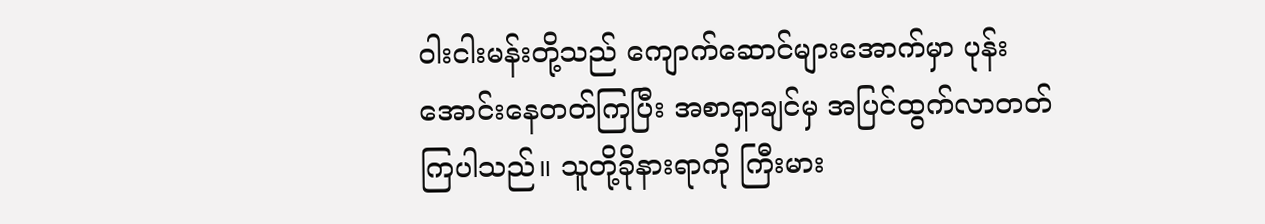ဝါးငါးမန်းတို့သည် ကျောက်ဆောင်များအောက်မှာ ပုန်းအောင်းနေတတ်ကြပြီး အစာရှာချင်မှ အပြင်ထွက်လာတတ်ကြပါသည်။ သူတို့ခိုနားရာကို ကြီးမား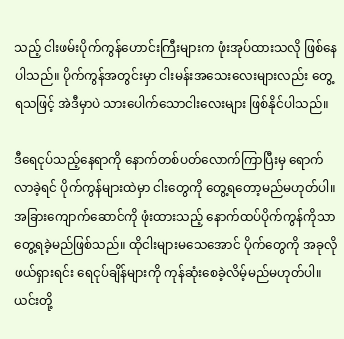သည့် ငါးဖမ်းပိုက်ကွန်ဟောင်းကြီးများက ဖုံးအုပ်ထားသလို ဖြစ်နေပါသည်။ ပိုက်ကွန်အတွင်းမှာ ငါးမန်းအသေးလေးများလည်း တွေ့ရသဖြင့် အဲဒီမှာပဲ သားပေါက်သောငါးလေးများ ဖြစ်နိုင်ပါသည်။

ဒီရေငုပ်သည့်နေရာကို နောက်တစ်ပတ်လောက်ကြာပြီးမှ ရောက်လာခဲ့ရင် ပိုက်ကွန်များထဲမှာ ငါးတွေကို တွေ့ရတော့မည်မဟုတ်ပါ။ အခြားကျောက်ဆောင်ကို ဖုံးထားသည့် နောက်ထပ်ပိုက်ကွန်ကိုသာ တွေ့ရခဲ့မည်ဖြစ်သည်။ ထိုငါးများမသေအောင် ပိုက်တွေကို အခုလိုဖယ်ရှားရင်း ရေငုပ်ချိန်များကို ကုန်ဆုံးစေခဲ့လိမ့်မည်မဟုတ်ပါ။ ယင်းတို့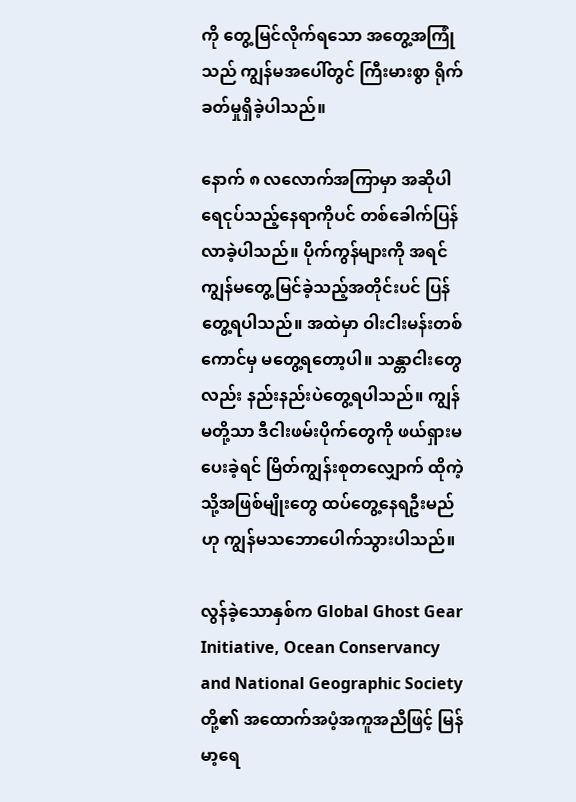ကို တွေ့မြင်လိုက်ရသော အတွေ့အကြုံသည် ကျွန်မအပေါ်တွင် ကြီးမားစွာ ရိုက်ခတ်မှုရှိခဲ့ပါသည်။

နောက် ၈ လလောက်အကြာမှာ အဆိုပါရေငုပ်သည့်နေရာကိုပင် တစ်ခေါက်ပြန်လာခဲ့ပါသည်။ ပိုက်ကွန်များကို အရင် ကျွန်မတွေ့မြင်ခဲ့သည့်အတိုင်းပင် ပြန်တွေ့ရပါသည်။ အထဲမှာ ဝါးငါးမန်းတစ်ကောင်မှ မတွေ့ရတော့ပါ။ သန္တာငါးတွေလည်း နည်းနည်းပဲတွေ့ရပါသည်။ ကျွန်မတို့သာ ဒီငါးဖမ်းပိုက်တွေကို ဖယ်ရှားမပေးခဲ့ရင် မြိတ်ကျွန်းစုတလျှောက် ထိုကဲ့သို့အဖြစ်မျိုးတွေ ထပ်တွေ့နေရဦးမည်ဟု ကျွန်မသဘောပေါက်သွားပါသည်။

လွန်ခဲ့သောနှစ်က Global Ghost Gear Initiative, Ocean Conservancy and National Geographic Society တို့၏ အထောက်အပံ့အကူအညီဖြင့် မြန်မာ့ရေ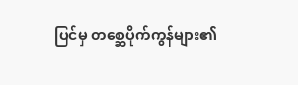ပြင်မှ တစ္ဆေပိုက်ကွန်များ၏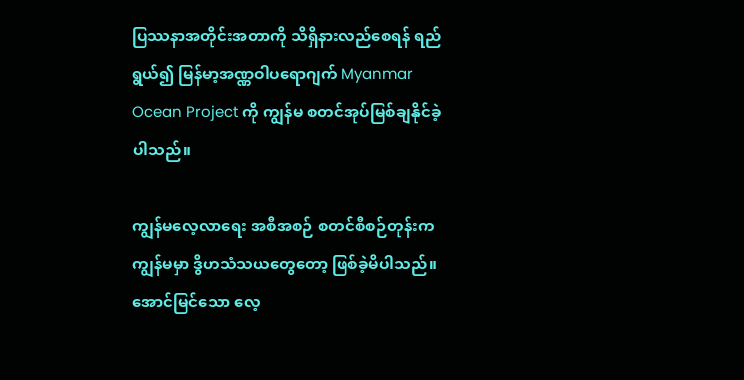ပြဿနာအတိုင်းအတာကို သိရှိနားလည်စေရန် ရည်ရွယ်၍ မြန်မာ့အဏ္ဏဝါပရောဂျက် Myanmar Ocean Project ကို ကျွန်မ စတင်အုပ်မြစ်ချနိုင်ခဲ့ပါသည်။

ကျွန်မလေ့လာရေး အစီအစဉ် စတင်စီစဉ်တုန်းက ကျွန်မမှာ ဒွိဟသံသယတွေတော့ ဖြစ်ခဲ့မိပါသည်။ အောင်မြင်သော လေ့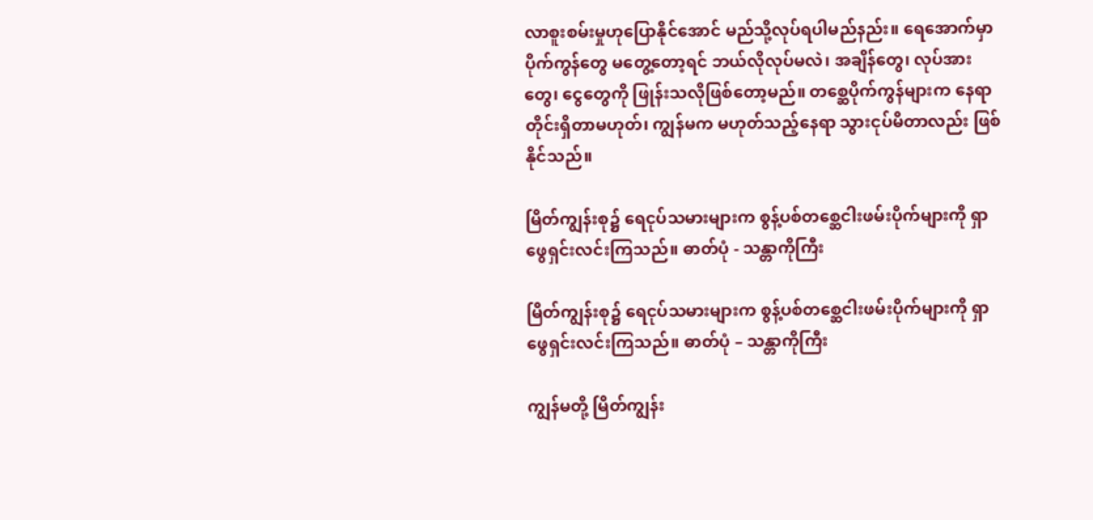လာစူးစမ်းမှုဟုပြောနိုင်အောင် မည်သို့လုပ်ရပါမည်နည်း။ ရေအောက်မှာ ပိုက်ကွန်တွေ မတွေ့တော့ရင် ဘယ်လိုလုပ်မလဲ၊ အချိန်တွေ၊ လုပ်အားတွေ၊ ငွေတွေကို ဖြုန်းသလိုဖြစ်တော့မည်။ တစ္ဆေပိုက်ကွန်များက နေရာတိုင်းရှိတာမဟုတ်၊ ကျွန်မက မဟုတ်သည့်နေရာ သွားငုပ်မိတာလည်း ဖြစ်နိုင်သည်။

မြိတ်ကျွန်းစု၌ ရေငုပ်သမားများက စွန့်ပစ်တစ္ဆေငါးဖမ်းပိုက်များကို ရှာဖွေရှင်းလင်းကြသည်။ ဓာတ်ပုံ - သန္တာကိုကြီး

မြိတ်ကျွန်းစု၌ ရေငုပ်သမားများက စွန့်ပစ်တစ္ဆေငါးဖမ်းပိုက်များကို ရှာဖွေရှင်းလင်းကြသည်။ ဓာတ်ပုံ – သန္တာကိုကြီး

ကျွန်မတို့ မြိတ်ကျွန်း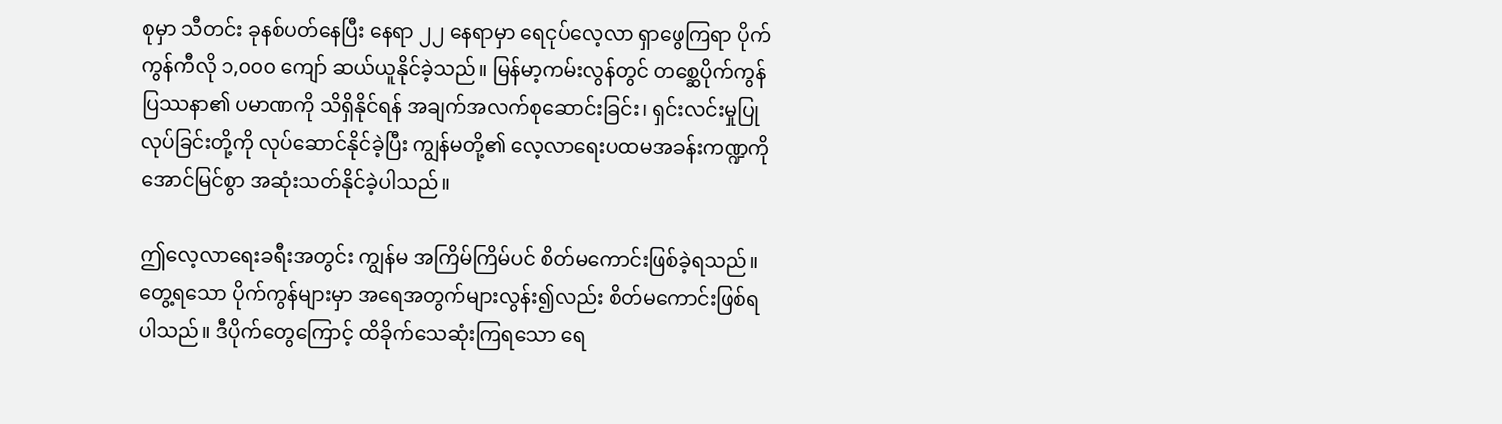စုမှာ သီတင်း ခုနစ်ပတ်နေပြီး နေရာ ၂၂ နေရာမှာ ရေငုပ်လေ့လာ ရှာဖွေကြရာ ပိုက်ကွန်ကီလို ၁,၀၀၀ ကျော် ဆယ်ယူနိုင်ခဲ့သည်။ မြန်မာ့ကမ်းလွန်တွင် တစ္ဆေပိုက်ကွန်ပြဿနာ၏ ပမာဏကို သိရှိနိုင်ရန် အချက်အလက်စုဆောင်းခြင်း၊ ရှင်းလင်းမှုပြုလုပ်ခြင်းတို့ကို လုပ်ဆောင်နိုင်ခဲ့ပြီး ကျွန်မတို့၏ လေ့လာရေးပထမအခန်းကဏ္ဍကို အောင်မြင်စွာ အဆုံးသတ်နိုင်ခဲ့ပါသည်။

ဤလေ့လာရေးခရီးအတွင်း ကျွန်မ အကြိမ်ကြိမ်ပင် စိတ်မကောင်းဖြစ်ခဲ့ရသည်။ တွေ့ရသော ပိုက်ကွန်များမှာ အရေအတွက်များလွန်း၍လည်း စိတ်မကောင်းဖြစ်ရပါသည်။ ဒီပိုက်တွေကြောင့် ထိခိုက်သေဆုံးကြရသော ရေ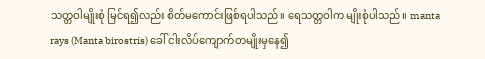သတ္တဝါမျိုးစုံ မြင်ရ၍လည်း စိတ်မကောင်းဖြစ်ရပါသည်။ ရေသတ္တဝါက မျိုးစုံပါသည်။ manta rays (Manta birostris) ခေါ် ငါးလိပ်ကျောက်တမျိုးမှနေ၍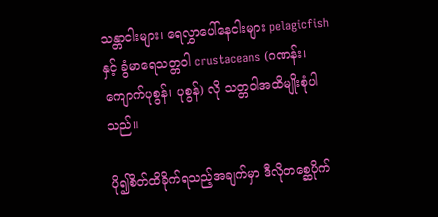သန္တာငါးများ၊ ရေလွှာပေါ်နေငါးများ pelagicfish နှင့် ခွံမာရေသတ္တဝါ crustaceans (ဂဏန်း၊ ကျောက်ပုစွန်၊ ပုစွန်) လို သတ္တဝါအထိမျိုးစုံပါသည်။

ပို၍စိတ်ထိခိုက်ရသည့်အချက်မှာ ဒီလိုတစ္ဆေပိုက်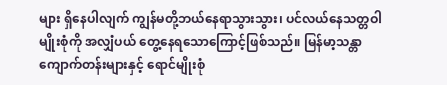များ ရှိနေပါလျက် ကျွန်မတို့ဘယ်နေရာသွားသွား၊ ပင်လယ်နေသတ္တဝါမျိုးစုံကို အလျှံပယ် တွေ့နေရသောကြောင့်ဖြစ်သည်။ မြန်မာ့သန္တာကျောက်တန်းများနှင့် ရောင်မျိုးစုံ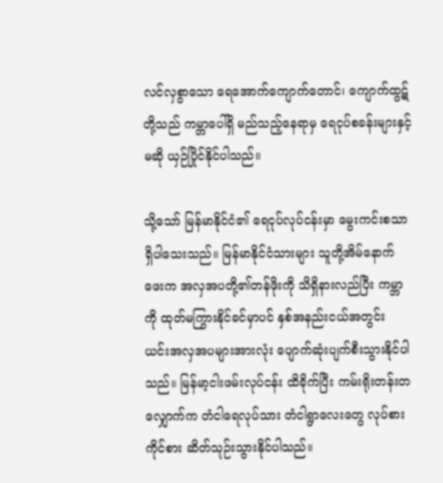လင်လှစွာသော ရေအောက်ကျောက်တောင်၊ ကျောက်ထွဋ်တို့သည် ကမ္ဘာပေါ်ရှိ မည်သည့်နေရာမှ ရေငုပ်စခန်းများနှင့်မဆို ယှဉ်ပြိုင်နိုင်ပါသည်။

သို့သော် မြန်မာနိုင်ငံ၏ ရေငုပ်လုပ်ငန်းမှာ မွေးကင်းစသာရှိပါသေးသည်။ မြန်မာနိုင်ငံသားများ သူတို့အိမ်နောက်ဖေးက အလှအပတို့၏တန်ဖိုးကို သိရှိနားလည်ပြီး ကမ္ဘာကို ထုတ်မကြွားနိုင်ခင်မှာပင် နှစ်အနည်းငယ်အတွင်း ယင်းအလှအပများအားလုံး ပျောက်ဆုံးပျက်စီးသွားနိုင်ပါသည်။ မြန်မာ့ငါးဖမ်းလုပ်ငန်း ထိခိုက်ပြီး ကမ်းရိုးတန်းတလျှောက်က တံငါရေလုပ်သား တံငါရွာလေးတွေ လုပ်စားကိုင်စား ဆိတ်သုဉ်းသွားနိုင်ပါသည်။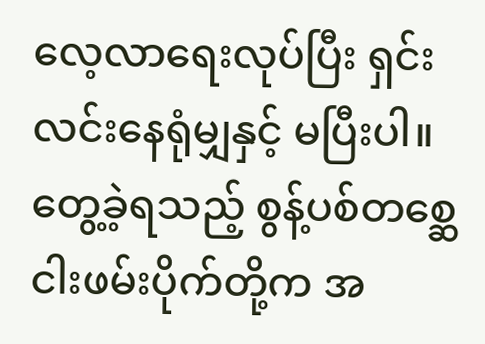လေ့လာရေးလုပ်ပြီး ရှင်းလင်းနေရုံမျှနှင့် မပြီးပါ။ တွေ့ခဲ့ရသည့် စွန့်ပစ်တစ္ဆေ ငါးဖမ်းပိုက်တို့က အ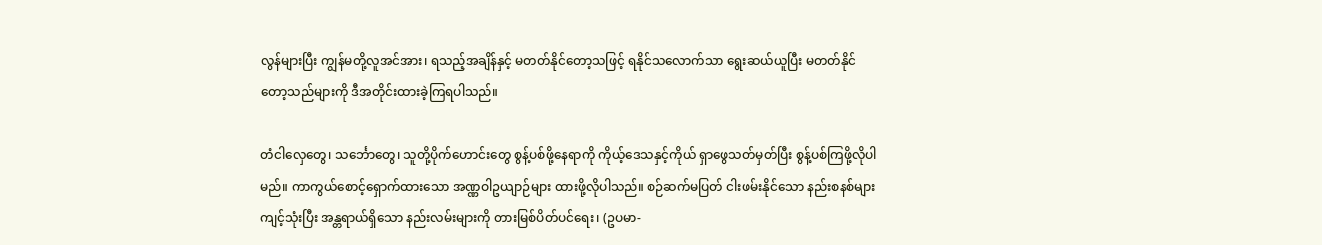လွန်များပြီး ကျွန်မတို့လူအင်အား၊ ရသည့်အချိန်နှင့် မတတ်နိုင်တော့သဖြင့် ရနိုင်သလောက်သာ ရွေးဆယ်ယူပြီး မတတ်နိုင်တော့သည်များကို ဒီအတိုင်းထားခဲ့ကြရပါသည်။

တံငါလှေတွေ၊ သင်္ဘောတွေ၊ သူတို့ပိုက်ဟောင်းတွေ စွန့်ပစ်ဖို့နေရာကို ကိုယ့်ဒေသနှင့်ကိုယ် ရှာဖွေသတ်မှတ်ပြီး စွန့်ပစ်ကြဖို့လိုပါမည်။ ကာကွယ်စောင့်ရှောက်ထားသော အဏ္ဏဝါဥယျာဉ်များ ထားဖို့လိုပါသည်။ စဉ်ဆက်မပြတ် ငါးဖမ်းနိုင်သော နည်းစနစ်များ ကျင့်သုံးပြီး အန္တရာယ်ရှိသော နည်းလမ်းများကို တားမြစ်ပိတ်ပင်ရေး၊ (ဥပမာ-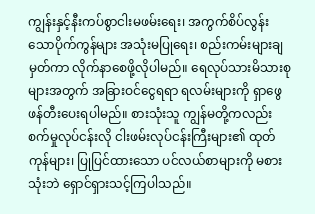ကျွန်းနှင့်နီးကပ်စွာငါးမဖမ်းရေး၊ အကွက်စိပ်လွန်းသောပိုက်ကွန်များ အသုံးမပြုရေး၊ စည်းကမ်းများချမှတ်ကာ လိုက်နာစေဖို့လိုပါမည်။ ရေလုပ်သားမိသားစုများအတွက် အခြားဝင်ငွေရရာ ရလမ်းများကို ရှာဖွေဖန်တီးပေးရပါမည်။ စားသုံးသူ ကျွန်မတို့ကလည်း စက်မှုလုပ်ငန်းလို ငါးဖမ်းလုပ်ငန်းကြီးများ၏ ထုတ်ကုန်များ၊ ပြုပြင်ထားသော ပင်လယ်စာများကို မစားသုံးဘဲ ရှောင်ရှားသင့်ကြပါသည်။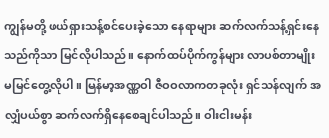ကျွန်မတို့ ဖယ်ရှားသန့်စင်ပေးခဲ့သော နေရာများ ဆက်လက်သန့်ရှင်းနေသည်ကိုသာ မြင်လိုပါသည်။ နောက်ထပ်ပိုက်ကွန်များ လာပစ်တာမျိုး မမြင်တွေ့လိုပါ။ မြန်မာ့အဏ္ဏဝါ ဇီဝဝလာကတခုလုံး ရှင်သန်လျက် အလျှံပယ်စွာ ဆက်လက်ရှိနေစေချင်ပါသည်။ ဝါးငါးမန်း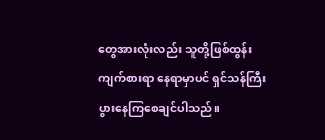တွေအားလုံးလည်း သူတို့ဖြစ်ထွန်းကျက်စားရာ နေရာမှာပင် ရှင်သန်ကြီးပွားနေကြစေချင်ပါသည်။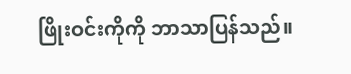ဖြိုးဝင်းကိုကို ဘာသာပြန်သည်။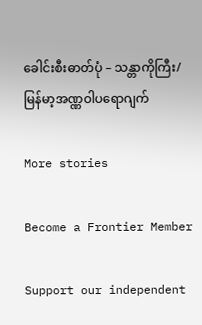ခေါင်းစီးဓာတ်ပုံ – သန္တာကိုကြီး/ မြန်မာ့အဏ္ဏဝါပရောဂျက်

More stories

Become a Frontier Member

Support our independent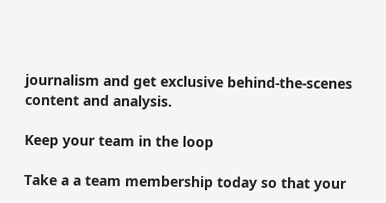journalism and get exclusive behind-the-scenes content and analysis.

Keep your team in the loop

Take a a team membership today so that your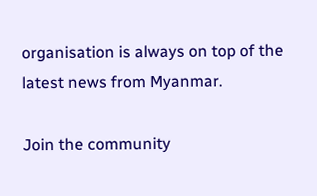organisation is always on top of the latest news from Myanmar.

Join the community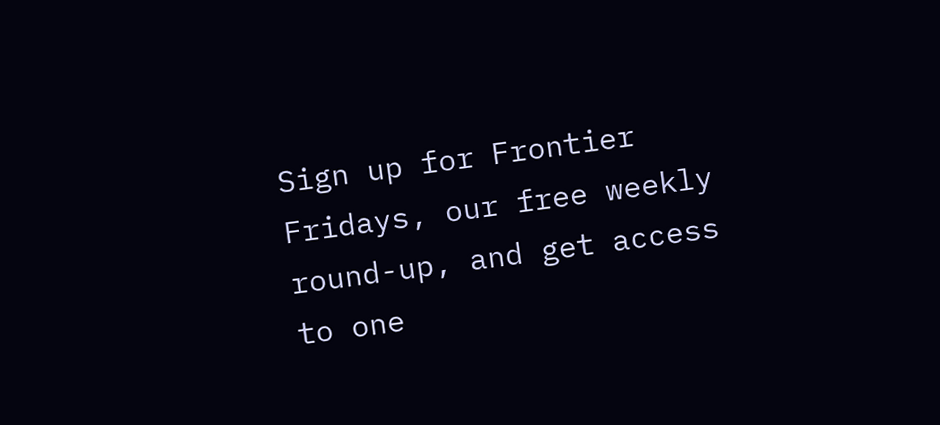Sign up for Frontier Fridays, our free weekly round-up, and get access to one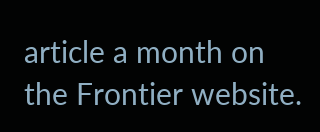article a month on the Frontier website.